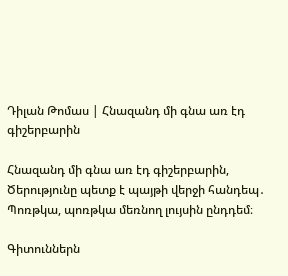Դիլան Թոմաս | Հնազանդ մի գնա առ էդ գիշերբարին

Հնազանդ մի գնա առ էդ գիշերբարին,
Ծերությունը պետք է պայթի վերջի հանդեպ․
Պոռթկա, պոռթկա մեռնող լույսին ընդդեմ։

Գիտուններն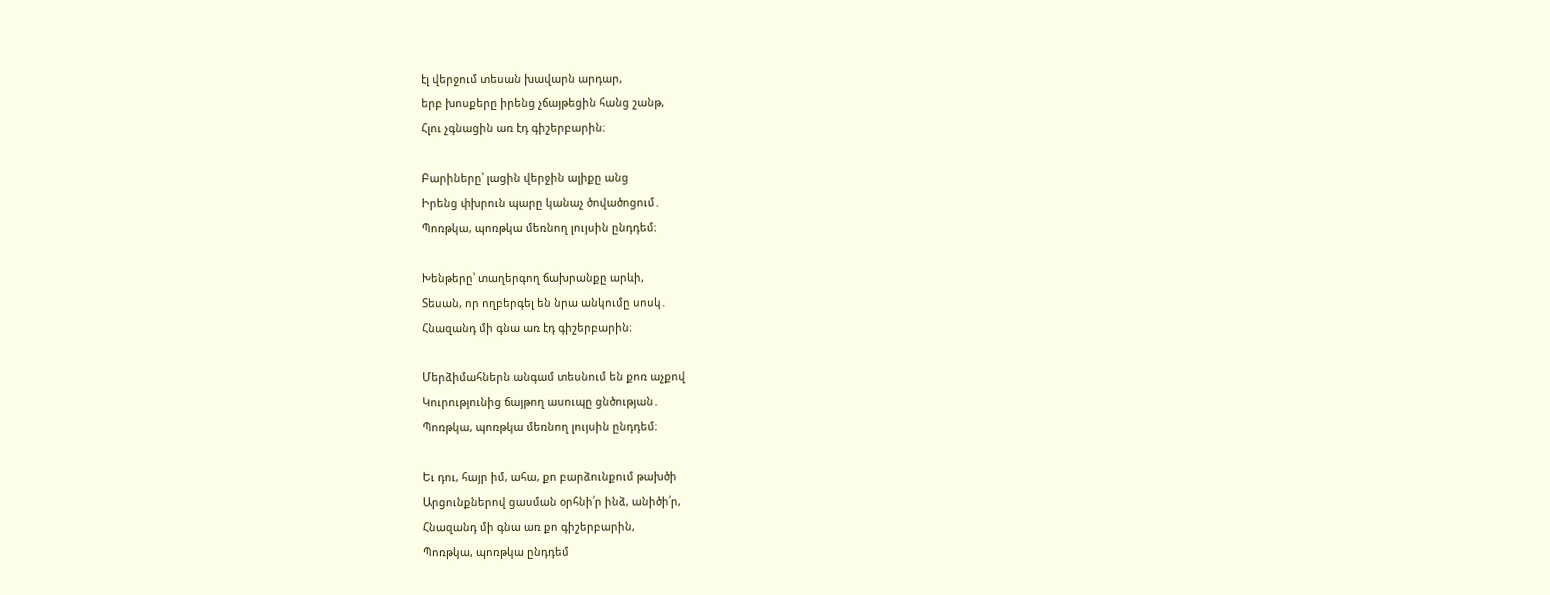էլ վերջում տեսան խավարն արդար,
երբ խոսքերը իրենց չճայթեցին հանց շանթ,
Հլու չգնացին առ էդ գիշերբարին։

Բարիները՝ լացին վերջին ալիքը անց
Իրենց փխրուն պարը կանաչ ծովածոցում․
Պոռթկա, պոռթկա մեռնող լույսին ընդդեմ։

Խենթերը՝ տաղերգող ճախրանքը արևի,
Տեսան, որ ողբերգել են նրա անկումը սոսկ․
Հնազանդ մի գնա առ էդ գիշերբարին։

Մերձիմահներն անգամ տեսնում են քոռ աչքով
Կուրությունից ճայթող ասուպը ցնծության․
Պոռթկա, պոռթկա մեռնող լույսին ընդդեմ։

Եւ դու, հայր իմ, ահա, քո բարձունքում թախծի
Արցունքներով ցասման օրհնի՛ր ինձ, անիծի՛ր,
Հնազանդ մի գնա առ քո գիշերբարին,
Պոռթկա, պոռթկա ընդդեմ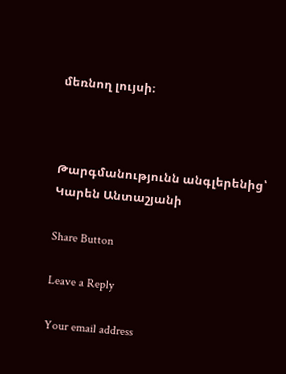մեռնող լույսի։



Թարգմանությունն անգլերենից՝ Կարեն Անտաշյանի

Share Button

Leave a Reply

Your email address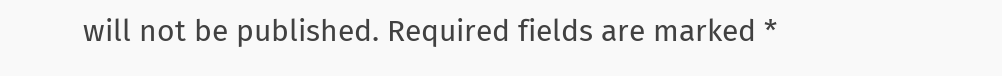will not be published. Required fields are marked *